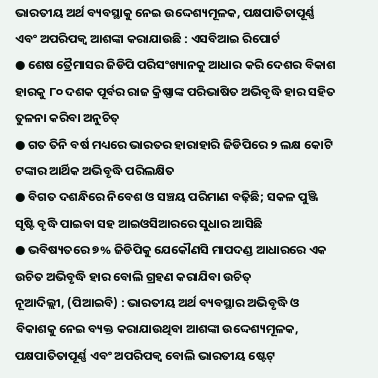ଭାରତୀୟ ଅର୍ଥ ବ୍ୟବସ୍ଥାକୁ ନେଇ ଉଦ୍ଦେଶ୍ୟମୂଳକ, ପକ୍ଷପାତିତାପୂର୍ଣ୍ଣ ଏବଂ ଅପରିପକ୍ୱ ଆଶଙ୍କା କରାଯାଉଛି : ଏସବିଆଇ ରିପୋର୍ଟ
● ଶେଷ ତ୍ରୈମାସର ଜିଡିପି ପରିସଂଖ୍ୟାନକୁ ଆଧାର କରି ଦେଶର ବିକାଶ ହାରକୁ ୮୦ ଦଶକ ପୂର୍ବର ରାଜ କ୍ରିଷ୍ଣାଙ୍କ ପରିଭାଷିତ ଅଭିବୃଦ୍ଧି ହାର ସହିତ ତୁଳନା କରିବା ଅନୁଚିତ୍
● ଗତ ତିନି ବର୍ଷ ମଧ୍ୟରେ ଭାରତର ହାରାହାରି ଜିଡିପିରେ ୨ ଲକ୍ଷ କୋଟି ଟଙ୍କାର ଆର୍ଥିକ ଅଭିବୃଦ୍ଧି ପରିଲକ୍ଷିତ
● ବିଗତ ଦଶନ୍ଧିରେ ନିବେଶ ଓ ସଞ୍ଚୟ ପରିମାଣ ବଢ଼ିଛି; ସକଳ ପୁଞ୍ଜି ସୃଷ୍ଟି ବୃଦ୍ଧି ପାଇବା ସହ ଆଇଓସିଆରରେ ସୁଧାର ଆସିଛି
● ଭବିଷ୍ୟତରେ ୭% ଜିଡିପିକୁ ଯେକୌଣସି ମାପଦଣ୍ଡ ଆଧାରରେ ଏକ ଉଚିତ ଅଭିବୃଦ୍ଧି ହାର ବୋଲି ଗ୍ରହଣ କରାଯିବା ଉଚିତ୍
ନୂଆଦିଲ୍ଲୀ, (ପିଆଇବି) : ଭାରତୀୟ ଅର୍ଥ ବ୍ୟବସ୍ଥାର ଅଭିବୃଦ୍ଧି ଓ ବିକାଶକୁ ନେଇ ବ୍ୟକ୍ତ କରାଯାଉଥିବା ଆଶଙ୍କା ଉଦ୍ଦେଶ୍ୟମୂଳକ, ପକ୍ଷପାତିତାପୂର୍ଣ୍ଣ ଏବଂ ଅପରିପକ୍ୱ ବୋଲି ଭାରତୀୟ ଷ୍ଟେଟ୍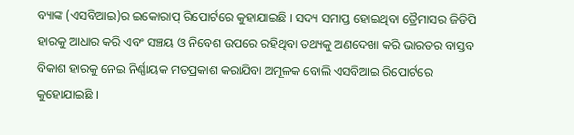ବ୍ୟାଙ୍କ (ଏସବିଆଇ)ର ଇକୋରାପ୍ ରିପୋର୍ଟରେ କୁହାଯାଇଛି । ସଦ୍ୟ ସମାପ୍ତ ହୋଇଥିବା ତ୍ରୈମାସର ଜିଡିପି ହାରକୁ ଆଧାର କରି ଏବଂ ସଞ୍ଚୟ ଓ ନିବେଶ ଉପରେ ରହିଥିବା ତଥ୍ୟକୁ ଅଣଦେଖା କରି ଭାରତର ବାସ୍ତବ ବିକାଶ ହାରକୁ ନେଇ ନିର୍ଣ୍ଣାୟକ ମତପ୍ରକାଶ କରାଯିବା ଅମୂଳକ ବୋଲି ଏସବିଆଇ ରିପୋର୍ଟରେ କୁହୋଯାଇଛି ।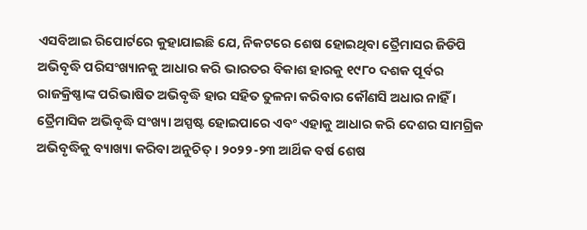ଏସବିଆଇ ରିପୋର୍ଟରେ କୁହାଯାଇଛି ଯେ, ନିକଟରେ ଶେଷ ହୋଇଥିବା ତ୍ରୈମାସର ଜିଡିପି ଅଭିବୃଦ୍ଧି ପରିସଂଖ୍ୟାନକୁ ଆଧାର କରି ଭାରତର ବିକାଶ ହାରକୁ ୧୯୮୦ ଦଶକ ପୂର୍ବର ରାଜକ୍ରିଷ୍ଣାଙ୍କ ପରିଭାଷିତ ଅଭିବୃଦ୍ଧି ହାର ସହିତ ତୁଳନା କରିବାର କୌଣସି ଅଧାର ନାହିଁ । ତ୍ରୈମାସିକ ଅଭିବୃଦ୍ଧି ସଂଖ୍ୟା ଅସ୍ପଷ୍ଟ ହୋଇପାରେ ଏବଂ ଏହାକୁ ଆଧାର କରି ଦେଶର ସାମଗ୍ରିକ ଅଭିବୃଦ୍ଧିକୁ ବ୍ୟାଖ୍ୟା କରିବା ଅନୁଚିତ୍ । ୨୦୨୨-୨୩ ଆର୍ଥିକ ବର୍ଷ ଶେଷ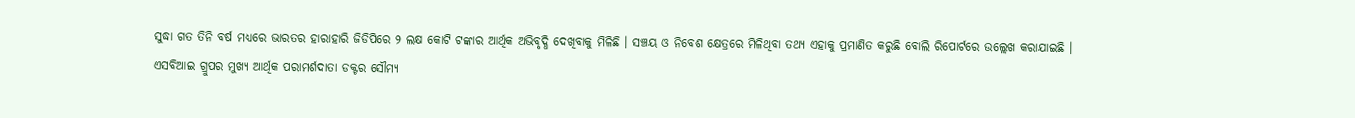ସୁଦ୍ଧା ଗତ ତିନି ବର୍ଷ ମଧ୍ୟରେ ଭାରତର ହାରାହାରି ଜିଡିପିରେ ୨ ଲକ୍ଷ କୋଟି ଟଙ୍କାର ଆର୍ଥିକ ଅଭିବୃଦ୍ଧି ଦେଖିବାକୁ ମିଳିଛି । ସଞ୍ଚୟ ଓ ନିବେଶ କ୍ଷେତ୍ରରେ ମିଳିଥିବା ତଥ୍ୟ ଏହାକୁ ପ୍ରମାଣିତ କରୁଛି ବୋଲି ରିପୋର୍ଟରେ ଉଲ୍ଲେଖ କରାଯାଇଛି ।
ଏସବିଆଇ ଗ୍ରୁପର ମୁଖ୍ୟ ଆର୍ଥିକ ପରାମର୍ଶଦାତା ଡକ୍ଟର ସୌମ୍ୟ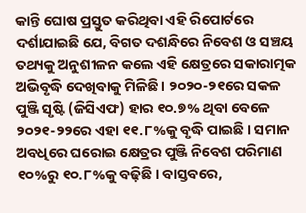କାନ୍ତି ଘୋଷ ପ୍ରସ୍ତୁତ କରିଥିବା ଏହି ରିପୋର୍ଟରେ ଦର୍ଶାଯାଇଛି ଯେ, ବିଗତ ଦଶନ୍ଧିରେ ନିବେଶ ଓ ସଞ୍ଚୟ ତଥ୍ୟକୁ ଅନୁଶୀଳନ କଲେ ଏହି କ୍ଷେତ୍ରରେ ସକାରାତ୍ମକ ଅଭିବୃଦ୍ଧି ଦେଖିବାକୁ ମିଳିଛି । ୨୦୨୦-୨୧ରେ ସକଳ ପୁଞ୍ଜି ସୃଷ୍ଟି (ଜିସିଏଫ) ହାର ୧୦.୭% ଥିବା ବେଳେ ୨୦୨୧-୨୨ରେ ଏହା ୧୧.୮%କୁ ବୃଦ୍ଧି ପାଇଛି । ସମାନ ଅବଧିରେ ଘରୋଇ କ୍ଷେତ୍ରର ପୁଞ୍ଜି ନିବେଶ ପରିମାଣ ୧୦%ରୁ ୧୦.୮%କୁ ବଢ଼ିଛି । ବାସ୍ତବରେ,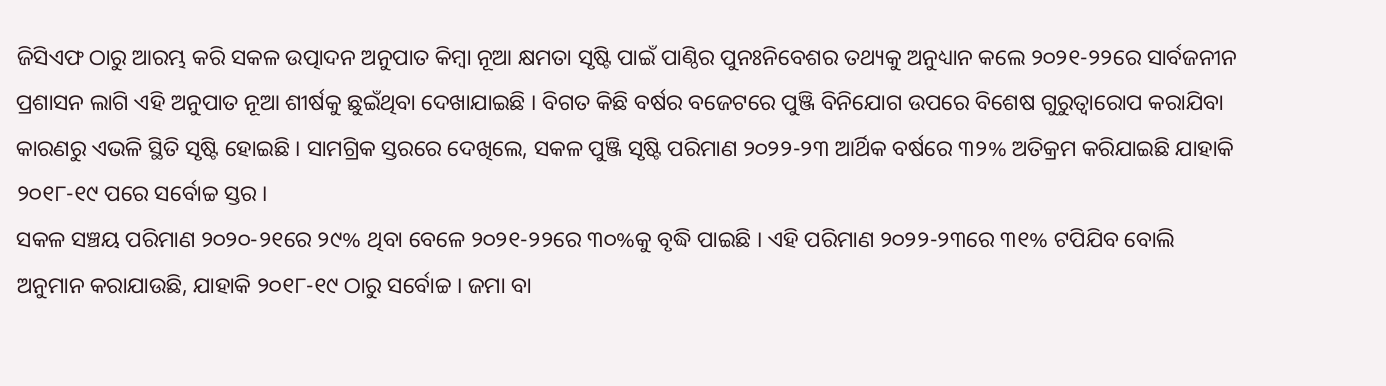ଜିସିଏଫ ଠାରୁ ଆରମ୍ଭ କରି ସକଳ ଉତ୍ପାଦନ ଅନୁପାତ କିମ୍ବା ନୂଆ କ୍ଷମତା ସୃଷ୍ଟି ପାଇଁ ପାଣ୍ଠିର ପୁନଃନିବେଶର ତଥ୍ୟକୁ ଅନୁଧ୍ୟାନ କଲେ ୨୦୨୧-୨୨ରେ ସାର୍ବଜନୀନ ପ୍ରଶାସନ ଲାଗି ଏହି ଅନୁପାତ ନୂଆ ଶୀର୍ଷକୁ ଛୁଇଁଥିବା ଦେଖାଯାଇଛି । ବିଗତ କିଛି ବର୍ଷର ବଜେଟରେ ପୁଞ୍ଜି ବିନିଯୋଗ ଉପରେ ବିଶେଷ ଗୁରୁତ୍ବାରୋପ କରାଯିବା କାରଣରୁ ଏଭଳି ସ୍ଥିତି ସୃଷ୍ଟି ହୋଇଛି । ସାମଗ୍ରିକ ସ୍ତରରେ ଦେଖିଲେ, ସକଳ ପୁଞ୍ଜି ସୃଷ୍ଟି ପରିମାଣ ୨୦୨୨-୨୩ ଆର୍ଥିକ ବର୍ଷରେ ୩୨% ଅତିକ୍ରମ କରିଯାଇଛି ଯାହାକି ୨୦୧୮-୧୯ ପରେ ସର୍ବୋଚ୍ଚ ସ୍ତର ।
ସକଳ ସଞ୍ଚୟ ପରିମାଣ ୨୦୨୦-୨୧ରେ ୨୯% ଥିବା ବେଳେ ୨୦୨୧-୨୨ରେ ୩୦%କୁ ବୃଦ୍ଧି ପାଇଛି । ଏହି ପରିମାଣ ୨୦୨୨-୨୩ରେ ୩୧% ଟପିଯିବ ବୋଲି ଅନୁମାନ କରାଯାଉଛି, ଯାହାକି ୨୦୧୮-୧୯ ଠାରୁ ସର୍ବୋଚ୍ଚ । ଜମା ବା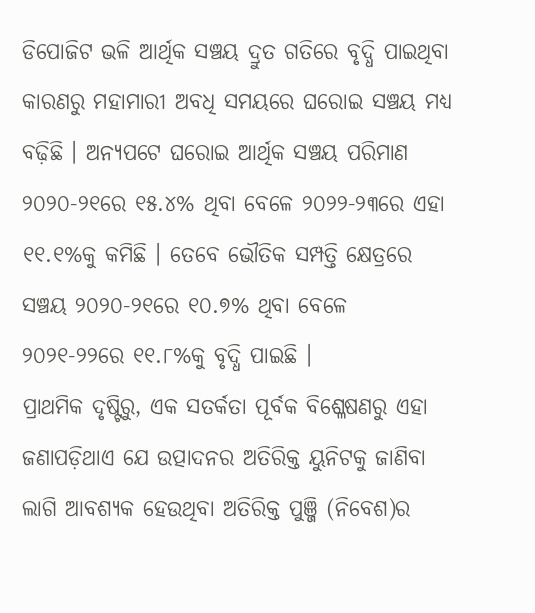ଡିପୋଜିଟ ଭଳି ଆର୍ଥିକ ସଞ୍ଚୟ ଦ୍ରୁତ ଗତିରେ ବୃଦ୍ଧି ପାଇଥିବା କାରଣରୁ ମହାମାରୀ ଅବଧି ସମୟରେ ଘରୋଇ ସଞ୍ଚୟ ମଧ୍ୟ ବଢ଼ିଛି । ଅନ୍ୟପଟେ ଘରୋଇ ଆର୍ଥିକ ସଞ୍ଚୟ ପରିମାଣ ୨୦୨୦-୨୧ରେ ୧୫.୪% ଥିବା ବେଳେ ୨୦୨୨-୨୩ରେ ଏହା ୧୧.୧%କୁ କମିଛି । ତେବେ ଭୌତିକ ସମ୍ପତ୍ତି କ୍ଷେତ୍ରରେ ସଞ୍ଚୟ ୨୦୨୦-୨୧ରେ ୧୦.୭% ଥିବା ବେଳେ ୨୦୨୧-୨୨ରେ ୧୧.୮%କୁ ବୃଦ୍ଧି ପାଇଛି ।
ପ୍ରାଥମିକ ଦୃଷ୍ଟିରୁ, ଏକ ସତର୍କତା ପୂର୍ବକ ବିଶ୍ଳେଷଣରୁ ଏହା ଜଣାପଡ଼ିଥାଏ ଯେ ଉତ୍ପାଦନର ଅତିରିକ୍ତ ୟୁନିଟକୁ ଜାଣିବା ଲାଗି ଆବଶ୍ୟକ ହେଉଥିବା ଅତିରିକ୍ତ ପୁଞ୍ଜି (ନିବେଶ)ର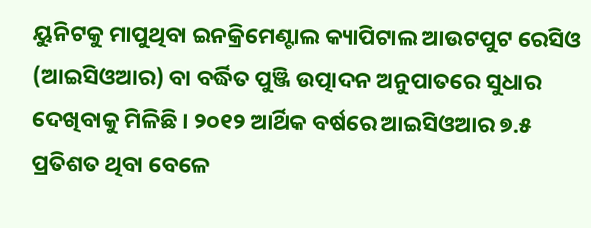ୟୁନିଟକୁ ମାପୁଥିବା ଇନକ୍ରିମେଣ୍ଟାଲ କ୍ୟାପିଟାଲ ଆଉଟପୁଟ ରେସିଓ (ଆଇସିଓଆର) ବା ବର୍ଦ୍ଧିତ ପୁଞ୍ଜି ଉତ୍ପାଦନ ଅନୁପାତରେ ସୁଧାର ଦେଖିବାକୁ ମିଳିଛି । ୨୦୧୨ ଆର୍ଥିକ ବର୍ଷରେ ଆଇସିଓଆର ୭.୫ ପ୍ରତିଶତ ଥିବା ବେଳେ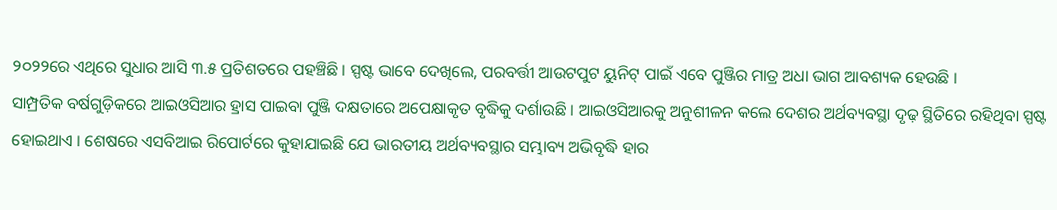୨୦୨୨ରେ ଏଥିରେ ସୁଧାର ଆସି ୩.୫ ପ୍ରତିଶତରେ ପହଞ୍ଚିଛି । ସ୍ପଷ୍ଟ ଭାବେ ଦେଖିଲେ, ପରବର୍ତ୍ତୀ ଆଉଟପୁଟ ୟୁନିଟ୍ ପାଇଁ ଏବେ ପୁଞ୍ଜିର ମାତ୍ର ଅଧା ଭାଗ ଆବଶ୍ୟକ ହେଉଛି ।
ସାମ୍ପ୍ରତିକ ବର୍ଷଗୁଡ଼ିକରେ ଆଇଓସିଆର ହ୍ରାସ ପାଇବା ପୁଞ୍ଜି ଦକ୍ଷତାରେ ଅପେକ୍ଷାକୃତ ବୃଦ୍ଧିକୁ ଦର୍ଶାଉଛି । ଆଇଓସିଆରକୁ ଅନୁଶୀଳନ କଲେ ଦେଶର ଅର୍ଥବ୍ୟବସ୍ଥା ଦୃଢ଼ ସ୍ଥିତିରେ ରହିଥିବା ସ୍ପଷ୍ଟ ହୋଇଥାଏ । ଶେଷରେ ଏସବିଆଇ ରିପୋର୍ଟରେ କୁହାଯାଇଛି ଯେ ଭାରତୀୟ ଅର୍ଥବ୍ୟବସ୍ଥାର ସମ୍ଭାବ୍ୟ ଅଭିବୃଦ୍ଧି ହାର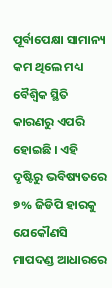ପୂର୍ବାପେକ୍ଷା ସାମାନ୍ୟ କମ ଥିଲେ ମଧ୍ୟ ବୈଶ୍ବିକ ସ୍ଥିତି କାରଣରୁ ଏପରି ହୋଇଛି । ଏହି ଦୃଷ୍ଟିରୁ ଭବିଷ୍ୟତରେ ୭% ଜିଡିପି ହାରକୁ ଯେକୌଣସି ମାପଦଣ୍ଡ ଆଧାରରେ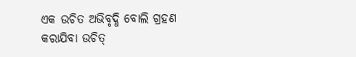ଏକ ଉଚିତ ଅଭିବୃଦ୍ଧି ବୋଲି ଗ୍ରହଣ କରାଯିବା ଉଚିତ୍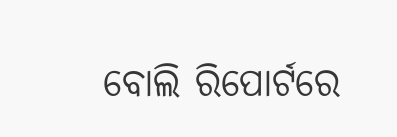ବୋଲି ରିପୋର୍ଟରେ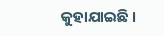କୁହାଯାଇଛି ।